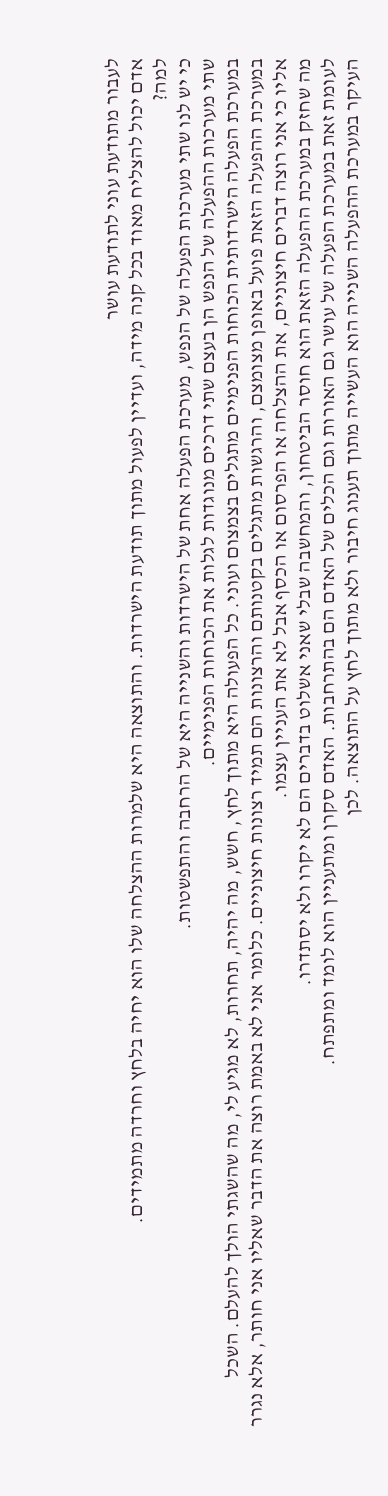לעבור מתודעת עוני לתודעת עושר
אדם יכול להצליח מאוד בכל קנה מידה, ועדיין לפעול מתוך תודעת הישרדות. והתוצאה היא שלמרות ההצלחה שלו הוא יחיה בלחץ וחרדה מתמידים.
למה?
כי יש לנו שתי מערכות הפעלה של הנפש, מערכת הפעלה אחת של הישרדות והשנייה היא של הרחבה והתפשטות.
שתי מערכות ההפעלה של הנפש הן בעצם שתי דרכים מנוגדות לגלות את הכוחות הפנימיים.
במערכת הפעלה הישרדותית הכוחות הפנימיים מתגלים בצמצום ועוני. כל הפעולה היא מתוך לחץ, חשש, מה יהיה, תחרות, לא מגיע לי, מה שהשגתי הולך להעלם. השכל במערכת ההפעלה הזאת פועל באופן מצומצם, והרגשות מתגלים בקטנותם והרצונות הם תמיד רצונות חיצוניים. כלומר אני לא באמת רוצה את הדבר שאליו אני חותר, אלא נגרר אליו כי אני רוצה דברים חיצוניים, את ההצלחה או הפרסום או הכסף אבל לא את העניין עצמו.
מה שחזק במערכת ההפעלה הזאת הוא חוסר הביטחון, והמחשבה שבלי שאני אשלוט בדברים הם לא יקרו ולא יסתדרו.
לעומת זאת במערכת הפעלה של עושר גם האורות וגם הכלים של האדם הם בהתרחבות. האדם סקרן ומתעניין הוא לומד ומתפתח.
העיקר במערכת ההפעלה השנייה הוא העשייה מתוך תענוג חיבור ולא מתוך לחץ על התוצאה. לכן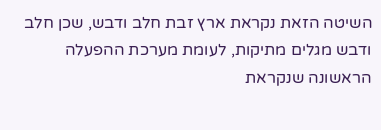השיטה הזאת נקראת ארץ זבת חלב ודבש, שכן חלב ודבש מגלים מתיקות, לעומת מערכת ההפעלה הראשונה שנקראת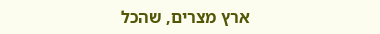ארץ מצרים, שהכל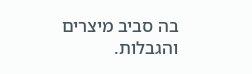בה סביב מיצרים והגבלות.